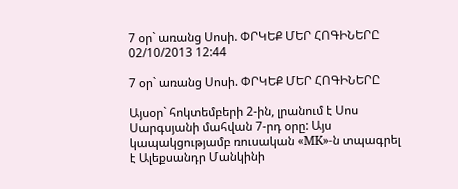7 օր` առանց Սոսի. ՓՐԿԵՔ ՄԵՐ ՀՈԳԻՆԵՐԸ
02/10/2013 12:44

7 օր` առանց Սոսի. ՓՐԿԵՔ ՄԵՐ ՀՈԳԻՆԵՐԸ

Այսօր` հոկտեմբերի 2-ին, լրանում է Սոս Սարգսյանի մահվան 7-րդ օրը: Այս կապակցությամբ ռուսական «MK»-ն տպագրել է Ալեքսանդր Մանկինի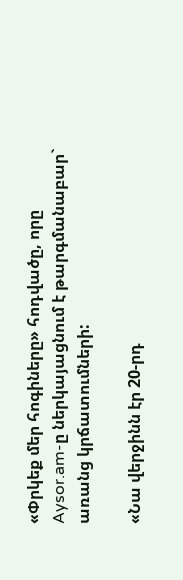«Փրկեք մեր հոգիները» հոդվածը, որը Aysor.am-ը ներկայացնում է թարգմանաբար` առանց կրճատումների:

«Նա վերջինն էր 20-րդ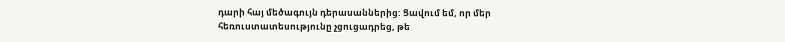դարի հայ մեծագույն դերասաններից: Ցավում եմ, որ մեր հեռուստատեսությունը չցուցադրեց, թե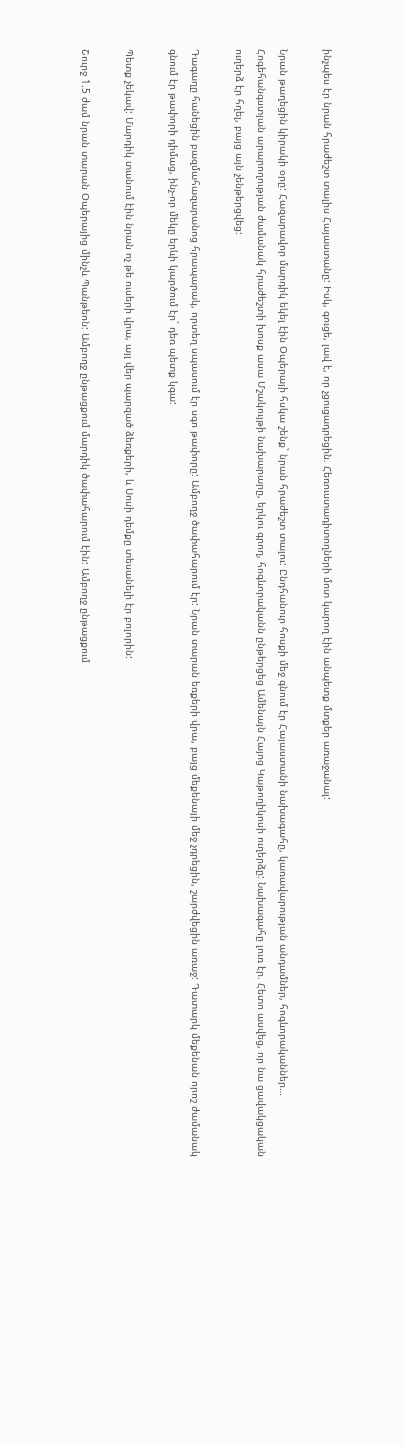ինչպես էր նրան հրաժեշտ տալիս Հայաստանը: Իսկ, գուցե, լավ է, որ չցուցադրեցին. Հեռուստադիտողների մոտ կարող էին անպետք մտքեր առաջանալ:

Նրան թաղեցին կիրակի օրը: Հազարավոր մարդիկ եկել էին Օպերայի հսկա շենք` նրան հրաժեշտ տալու: Ընդհանուր հոսքի մեջ գնում էր Հայաստանի նախագահը, կառավարության անդամներ, հոգևորականներ… Հոգեհանգստյան արարողության ժամանակ հրաժեշտի խոսք ասա Մշակույթի նախարարը, երկու գրող, հոգևորականն ընթերցեց Ամենայն Հայոց Կաթողիկոսի ուղերձը: Նախագահը լուռ էր. Հետո ասվեց, որ նա ցավակցական ուղերձ էր հղել, բայց այն չենթերցվեց:

Դագաղը հանեցին բազմահազարանոց հրապարակ, որտեղ սպասում էր սգո թափորը: Ամբողջ ծափահարում էր: Նրան տարան եռքերի վրա, բայց մեքենայի մեջ չդրեցին, շարժվեցին առաջ: Դատարկ մեքենան որոշ ժամանակ գնում էր թափորի դիմաց, ինչ-որ մեկը երևի կարծում էր` դեռ պետք կգա:

Պետք չեկավ: Մարդիկ տանում էին նրան ոչ թե ուսերի վրա, այլ վեր պարզած ձեռքերի, և Սոսի դեմքը տեսանելի էր բոլորին:

Շուրջ 1.5 ժամ նրան տարան Օպերայից մինչև Պանթեոն: Ամբողջ ընթացքում մարդիկ ծափահարում էին: Ամբողջ ընթացքում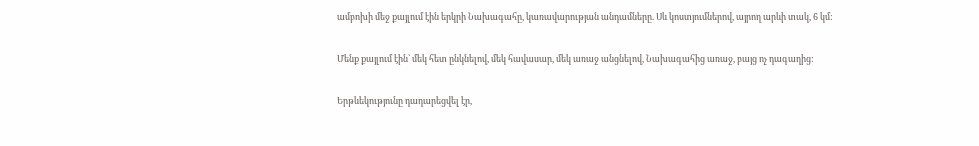ամբոխի մեջ քայլում էին երկրի Նախագահը, կառավարության անդամները. Սև կոստյումներով, այրող արևի տակ, 6 կմ:

Մենք քայլում էին` մեկ հետ ընկնելով, մեկ հավասար, մեկ առաջ անցնելով, Նախագահից առաջ, բայց ոչ դագաղից:

Երթևեկությունը դադարեցվել էր,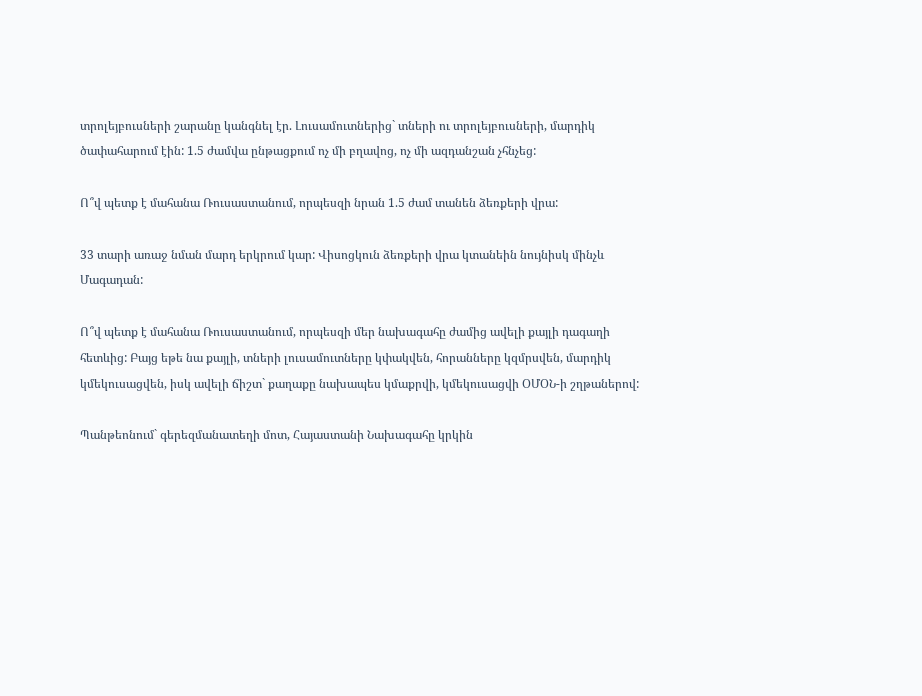տրոլեյբուսների շարանը կանգնել էր. Լուսամուտներից` տների ու տրոլեյբուսների, մարդիկ ծափահարում էին: 1.5 ժամվա ընթացքում ոչ մի բղավոց, ոչ մի ազդանշան չհնչեց:

Ո՞վ պետք է մահանա Ռուսաստանում, որպեսզի նրան 1.5 ժամ տանեն ձեռքերի վրա:

33 տարի առաջ նման մարդ երկրում կար: Վիսոցկուն ձեռքերի վրա կտանեին նույնիսկ մինչև Մագադան:

Ո՞վ պետք է մահանա Ռուսաստանում, որպեսզի մեր նախագահը ժամից ավելի քայլի դագաղի հետևից: Բայց եթե նա քայլի, տների լուսամուտները կփակվեն, հորանները կզմրսվեն, մարդիկ կմեկուսացվեն, իսկ ավելի ճիշտ` քաղաքը նախապես կմաքրվի, կմեկուսացվի ՕՄՕՆ-ի շղթաներով:

Պանթեոնում` գերեզմանատեղի մոտ, Հայաստանի Նախագահը կրկին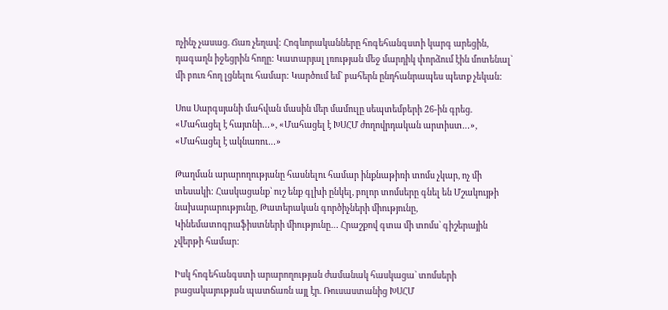ոչինչ չասաց. Ճառ չեղավ: Հոգևորականները հոգեհանգստի կարգ արեցին, դագաղն իջեցրին հողը: Կատարյալ լռության մեջ մարդիկ փորձում էին մոտենալ` մի բուռ հող լցնելու համար: Կարծում եմ` բահերն ընդհանրապես պետք չեկան:

Սոս Սարգսյանի մահվան մասին մեր մամուլը սեպտեմբերի 26-ին գրեց. «Մահացել է հայտնի…», «Մահացել է ԽՍՀՄ ժողովրդական արտիստ…», «Մահացել է ակնառու…»

Թաղման արարողությանը հասնելու համար ինքնաթիռի տոմս չկար, ոչ մի տեսակի: Հասկացանք` ուշ ենք գլխի ընկել, բոլոր տոմսերը գնել են Մշակույթի նախարարությունը, Թատերական գործիչների միությունը, Կինեմատոգրաֆիստների միությունը… Հրաշքով գտա մի տոմս` գիշերային չվերթի համար:

Իսկ հոգեհանգստի արարողության ժամանակ հասկացա` տոմսերի բացակայության պատճառն այլ էր. Ռուսաստանից ԽՍՀՄ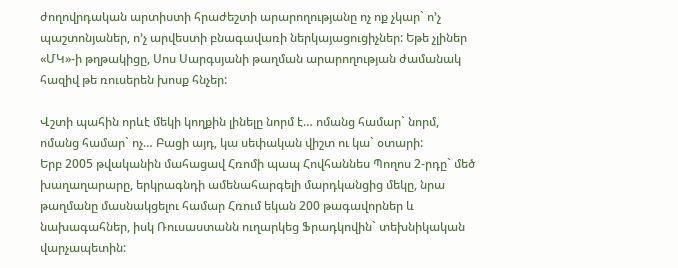ժողովրդական արտիստի հրաժեշտի արարողությանը ոչ ոք չկար` ո’չ պաշտոնյաներ, ո’չ արվեստի բնագավառի ներկայացուցիչներ: Եթե չլիներ «ՄԿ»-ի թղթակիցը, Սոս Սարգսյանի թաղման արարողության ժամանակ հազիվ թե ռուսերեն խոսք հնչեր:

Վշտի պահին որևէ մեկի կողքին լինելը նորմ է… ոմանց համար` նորմ, ոմանց համար` ոչ… Բացի այդ, կա սեփական վիշտ ու կա` օտարի:
Երբ 2005 թվականին մահացավ Հռոմի պապ Հովհաննես Պողոս 2-րդը` մեծ խաղաղարարը, երկրագնդի ամենահարգելի մարդկանցից մեկը, նրա թաղմանը մասնակցելու համար Հռում եկան 200 թագավորներ և նախագահներ, իսկ Ռուսաստանն ուղարկեց Ֆրադկովին` տեխնիկական վարչապետին: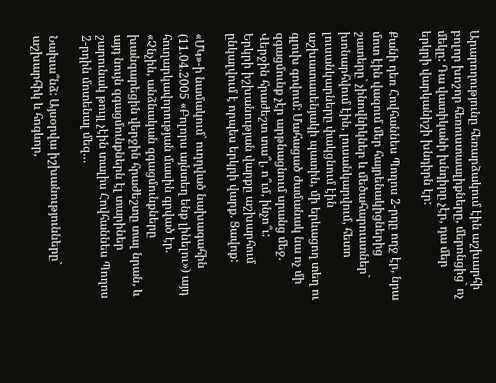Արարողությունը հեռարձակում էին աշխարհի բոլոր խոշոր հեռուստաալիքները, մերոնցից` ոչ մեկը: Դա վատիկանի խնդիրը չէր, դա մեր երկրի վարկանիշի խնդիրն էր:

Քանի դեռ Հովհաննես Պողոս 2-րդը ողջ էր, նրա մոտ էին վազում մեր հայրենակիցներից շատերը` չինովնիկներ և մեծահարուստներ` խոնարհվում էին, լուսանկարվում, հետո լուսանկարները փակցնում էին աշխատասենյակի պատին, մի երևացող տեղ ու գլուխ գովում: Մահացած ժամանակ նա ոչ մի զգացմունք չէր արթնացնում սրանց մեջ. Վերջին հրաժեշտ տա՞լ, ո՞ւմ, ինչո՞ւ:
Երկրի իշխանության վարքը աշխարհում ընկալվում է որպես երկրի վարք. Ցավոք:

«ՄԿ»-ի նամակում` ուղղված նախագահին (11.04.2005 «Բոլորս այնտեղ ենք լինելու») այդ հուղարկավորության մասին գրված էր.
«Չնչին, անձնական զգացմունքները խանգարեցին վերջին հրաժեշտը տալ նրան, և այդ նույն զգացմունքներն էլ տարիներ շարունակ թույլ չէին տալիս Հովհաննես Պողոս 2-րդին մոտենալ մեզ…

Նախա՞նձ: Այսօրվա իշխանությունները` աշխարհիկ և հոգևոր,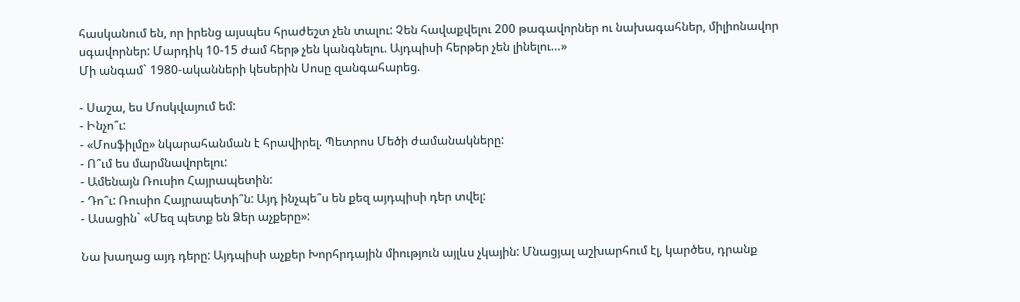հասկանում են, որ իրենց այսպես հրաժեշտ չեն տալու: Չեն հավաքվելու 200 թագավորներ ու նախագահներ, միլիոնավոր սգավորներ: Մարդիկ 10-15 ժամ հերթ չեն կանգնելու. Այդպիսի հերթեր չեն լինելու…»
Մի անգամ` 1980-ականների կեսերին Սոսը զանգահարեց.

- Սաշա, ես Մոսկվայում եմ:
- Ինչո՞ւ:
- «Մոսֆիլմը» նկարահանման է հրավիրել. Պետրոս Մեծի ժամանակները:
- Ո՞ւմ ես մարմնավորելու:
- Ամենայն Ռուսիո Հայրապետին:
- Դո՞ւ: Ռուսիո Հայրապետի՞ն: Այդ ինչպե՞ս են քեզ այդպիսի դեր տվել:
- Ասացին` «Մեզ պետք են Ձեր աչքերը»:

Նա խաղաց այդ դերը: Այդպիսի աչքեր Խորհրդային միություն այլևս չկային: Մնացյալ աշխարհում էլ, կարծես, դրանք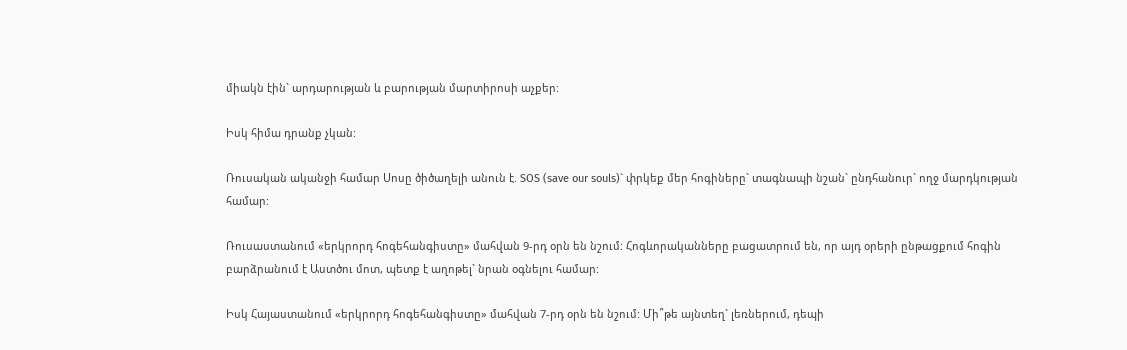միակն էին` արդարության և բարության մարտիրոսի աչքեր:

Իսկ հիմա դրանք չկան:

Ռուսական ականջի համար Սոսը ծիծաղելի անուն է. SOS (save our souls)` փրկեք մեր հոգիները` տագնապի նշան` ընդհանուր` ողջ մարդկության համար:

Ռուսաստանում «երկրորդ հոգեհանգիստը» մահվան 9-րդ օրն են նշում: Հոգևորականները բացատրում են, որ այդ օրերի ընթացքում հոգին բարձրանում է Աստծու մոտ, պետք է աղոթել` նրան օգնելու համար:

Իսկ Հայաստանում «երկրորդ հոգեհանգիստը» մահվան 7-րդ օրն են նշում: Մի՞թե այնտեղ` լեռներում, դեպի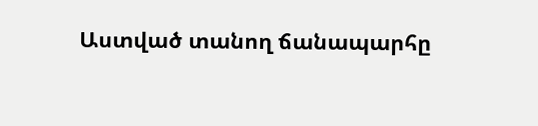Աստված տանող ճանապարհը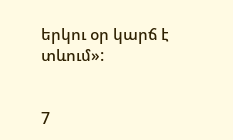երկու օր կարճ է տևում»:


7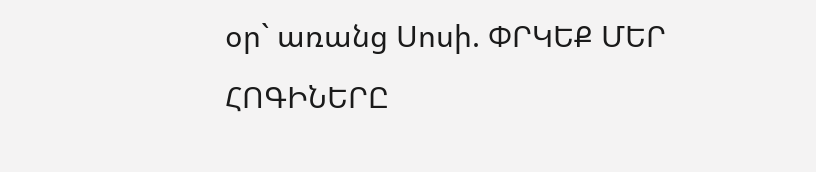օր` առանց Սոսի. ՓՐԿԵՔ ՄԵՐ ՀՈԳԻՆԵՐԸ